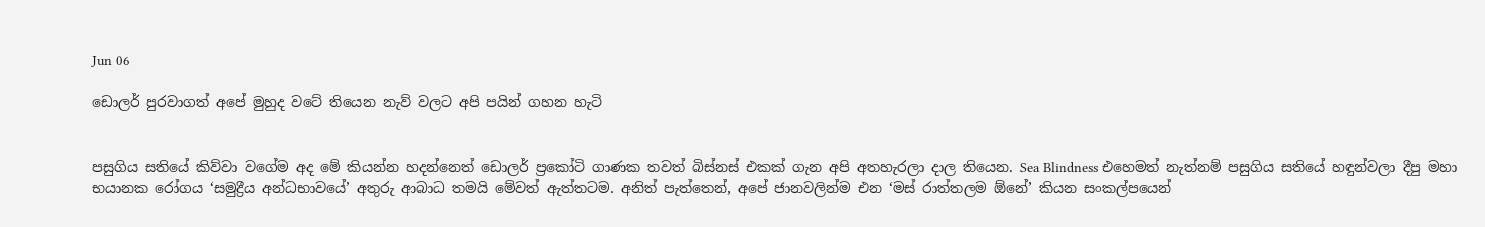Jun 06

ඩොලර් පුරවාගත් අපේ මුහුද වටේ තියෙන නැව් වලට අපි පයින් ගහන හැටි


පසුගිය සතියේ කිව්වා වගේම අද මේ කියන්න හදන්නෙත් ඩොලර් ප්‍රකෝටි ගාණක තවත් බිස්නස් එකක් ගැන අපි අතහැරලා දාල තියෙන. Sea Blindness එහෙමත් නැත්නම් පසුගිය සතියේ හඳුන්වලා දීපු මහා භයානක රෝගය ‘සමුද්‍රීය අන්ධභාවයේ’ අතුරු ආබාධ තමයි මේවත් ඇත්තටම. අනිත් පැත්තෙන්, අපේ ජානවලින්ම එන ‘මස් රාත්තලම ඕනේ’ කියන සංකල්පයෙන්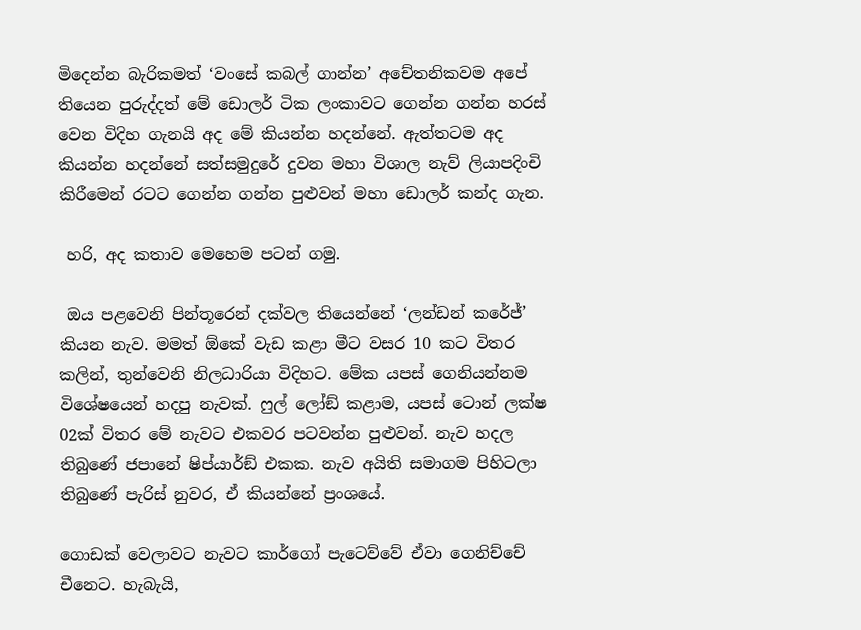මිදෙන්න බැරිකමත් ‘වංසේ කබල් ගාන්න’ අචේතනිකවම අපේ තියෙන පුරුද්දත් මේ ඩොලර් ටික ලංකාවට ගෙන්න ගන්න හරස් වෙන විදිහ ගැනයි අද මේ කියන්න හදන්නේ. ඇත්තටම අද කියන්න හදන්නේ සත්සමුදුරේ දුවන මහා විශාල නැව් ලියාපදිංචි කිරීමෙන් රටට ගෙන්න ගන්න පුළුවන් මහා ඩොලර් කන්ද ගැන.

 හරි, අද කතාව මෙහෙම පටන් ගමු.

 ඔය පළවෙනි පින්තූරෙන් දක්වල තියෙන්නේ ‘ලන්ඩන් කරේජ්’ කියන නැව. මමත් ඕකේ වැඩ කළා මීට වසර 10 කට විතර කලින්, තුන්වෙනි නිලධාරියා විදිහට. මේක යපස් ගෙනියන්නම විශේෂයෙන් හදපු නැවක්. ෆුල් ලෝඞ් කළාම, යපස් ටොන් ලක්ෂ 02ක් විතර මේ නැවට එකවර පටවන්න පුළුවන්. නැව හදල තිබුණේ ජපානේ ෂිප්යාර්ඞ් එකක. නැව අයිති සමාගම පිහිටලා තිබුණේ පැරිස් නුවර, ඒ කියන්නේ ප්‍රංශයේ.

ගොඩක් වෙලාවට නැවට කාර්ගෝ පැටෙව්වේ ඒවා ගෙනිච්චේ චීනෙට. හැබැයි,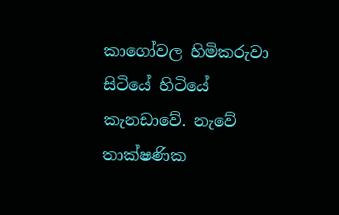කාගෝවල හිමිකරුවා සිටියේ හිටියේ කැනඩාවේ. නැවේ තාක්ෂණික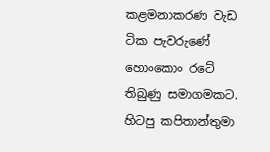කළමනාකරණ වැඩ ටික පැවරුණේ හොංකොං රටේ තිබුණු සමාගමකට. හිටපු කපිතාන්තුමා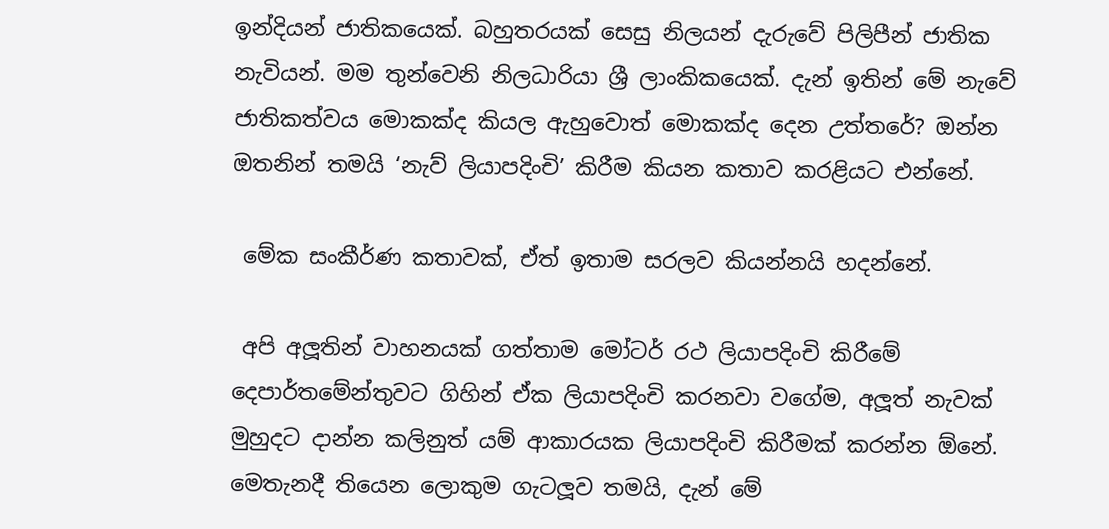ඉන්දියන් ජාතිකයෙක්. බහුතරයක් සෙසු නිලයන් දැරුවේ පිලිපීන් ජාතික නැවියන්. මම තුන්වෙනි නිලධාරියා ශ්‍රී ලාංකිකයෙක්. දැන් ඉතින් මේ නැවේ ජාතිකත්වය මොකක්ද කියල ඇහුවොත් මොකක්ද දෙන උත්තරේ? ඔන්න ඔතනින් තමයි ‘නැව් ලියාපදිංචි’ කිරීම කියන කතාව කරළියට එන්නේ.

 මේක සංකීර්ණ කතාවක්, ඒත් ඉතාම සරලව කියන්නයි හදන්නේ.

 අපි අලූතින් වාහනයක් ගත්තාම මෝටර් රථ ලියාපදිංචි කිරීමේ දෙපාර්තමේන්තුවට ගිහින් ඒක ලියාපදිංචි කරනවා වගේම, අලූත් නැවක් මුහුදට දාන්න කලිනුත් යම් ආකාරයක ලියාපදිංචි කිරීමක් කරන්න ඕනේ. මෙතැනදී තියෙන ලොකුම ගැටලූව තමයි, දැන් මේ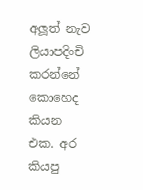අලූත් නැව ලියාපදිංචි කරන්නේ කොහෙද කියන එක. අර කියපු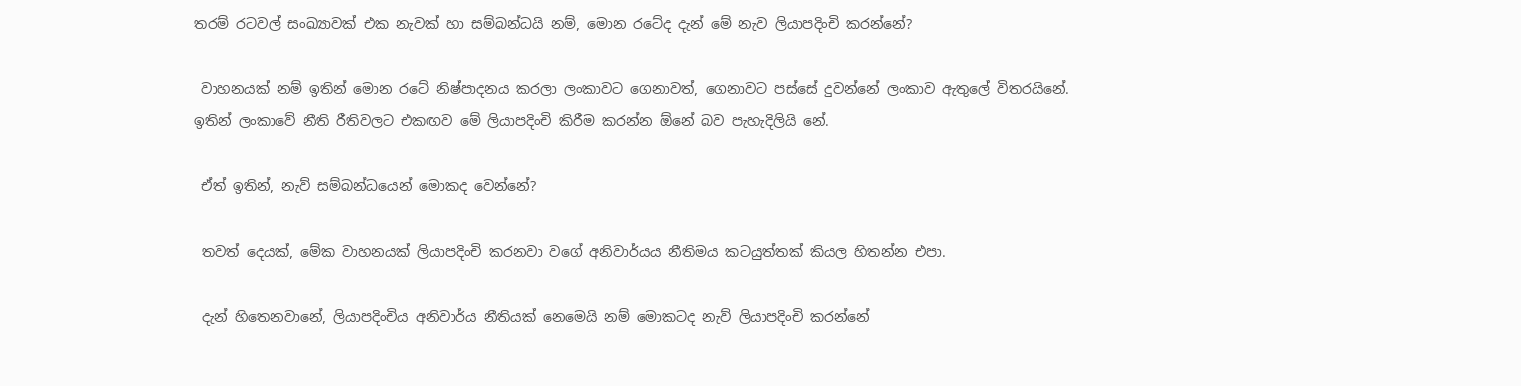තරම් රටවල් සංඛ්‍යාවක් එක නැවක් හා සම්බන්ධයි නම්, මොන රටේද දැන් මේ නැව ලියාපදිංචි කරන්නේ?

 වාහනයක් නම් ඉතින් මොන රටේ නිෂ්පාදනය කරලා ලංකාවට ගෙනාවත්, ගෙනාවට පස්සේ දුවන්නේ ලංකාව ඇතුලේ විතරයිනේ. ඉතින් ලංකාවේ නීති රීතිවලට එකඟව මේ ලියාපදිංචි කිරීම කරන්න ඕනේ බව පැහැදිලියි නේ.

 ඒත් ඉතින්, නැව් සම්බන්ධයෙන් මොකද වෙන්නේ?

 තවත් දෙයක්, මේක වාහනයක් ලියාපදිංචි කරනවා වගේ අනිවාර්යය නීතිමය කටයුත්තක් කියල හිතන්න එපා.

 දැන් හිතෙනවානේ, ලියාපදිංචිය අනිවාර්ය නීතියක් නෙමෙයි නම් මොකටද නැව් ලියාපදිංචි කරන්නේ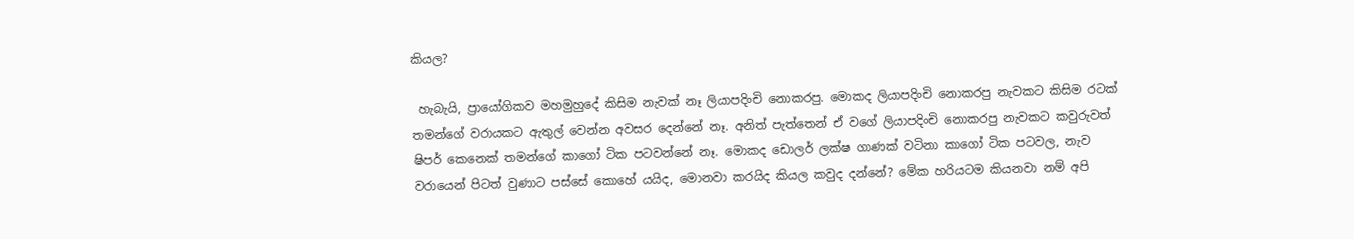කියල?

 හැබැයි, ප්‍රායෝගිකව මහමුහුදේ කිසිම නැවක් නෑ ලියාපදිංචි නොකරපු. මොකද ලියාපදිංචි නොකරපු නැවකට කිසිම රටක් තමන්ගේ වරායකට ඇතුල් වෙන්න අවසර දෙන්නේ නෑ. අනිත් පැත්තෙන් ඒ වගේ ලියාපදිංචි නොකරපු නැවකට කවුරුවත් ෂිපර් කෙනෙක් තමන්ගේ කාගෝ ටික පටවන්නේ නෑ. මොකද ඩොලර් ලක්ෂ ගාණක් වටිනා කාගෝ ටික පටවල, නැව වරායෙන් පිටත් වුණාට පස්සේ කොහේ යයිද, මොනවා කරයිද කියල කවුද දන්නේ? මේක හරියටම කියනවා නම් අපි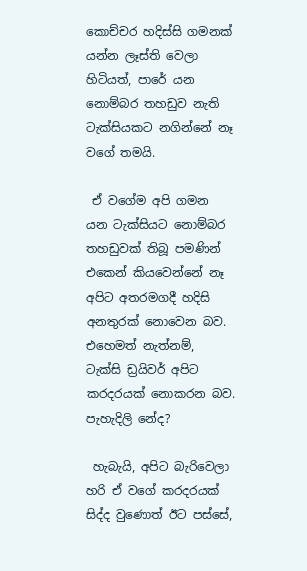කොච්චර හදිස්සි ගමනක් යන්න ලෑස්ති වෙලා හිටියත්, පාරේ යන නොම්බර තහඩුව නැති ටැක්සියකට නගින්නේ නෑ වගේ තමයි.

 ඒ වගේම අපි ගමන යන ටැක්සියට නොම්බර තහඩුවක් තිබූ පමණින් එකෙන් කියවෙන්නේ නෑ අපිට අතරමගදී හදිසි අනතුරක් නොවෙන බව. එහෙමත් නැත්නම්, ටැක්සි ඩ්‍රයිවර් අපිට කරදරයක් නොකරන බව. පැහැදිලි නේද?

 හැබැයි, අපිට බැරිවෙලා හරි ඒ වගේ කරදරයක් සිද්ද වුණොත් ඊට පස්සේ,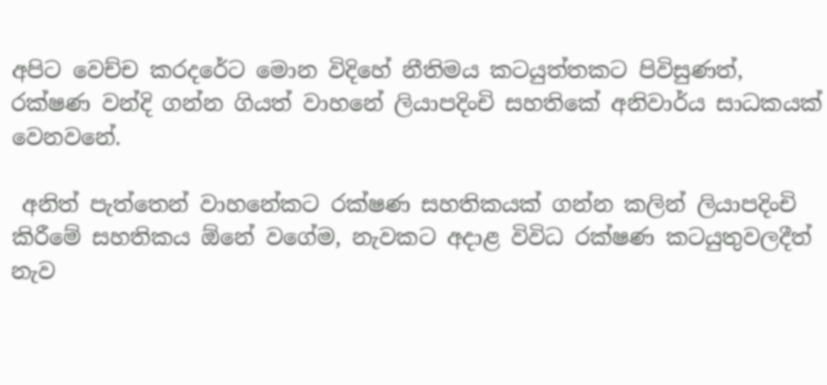අපිට වෙච්ච කරදරේට මොන විදිහේ නීතිමය කටයුත්තකට පිවිසුණත්, රක්ෂණ වන්දි ගන්න ගියත් වාහනේ ලියාපදිංචි සහතිකේ අනිවාර්ය සාධකයක් වෙනවනේ.

 අනිත් පැත්තෙන් වාහනේකට රක්ෂණ සහතිකයක් ගන්න කලින් ලියාපදිංචි කිරීමේ සහතිකය ඕනේ වගේම, නැවකට අදාළ විවිධ රක්ෂණ කටයුතුවලදීත් නැව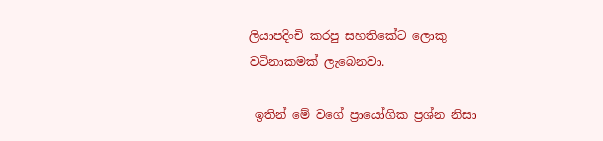ලියාපදිංචි කරපු සහතිකේට ලොකු වටිනාකමක් ලැබෙනවා.

 ඉතින් මේ වගේ ප්‍රායෝගික ප්‍රශ්න නිසා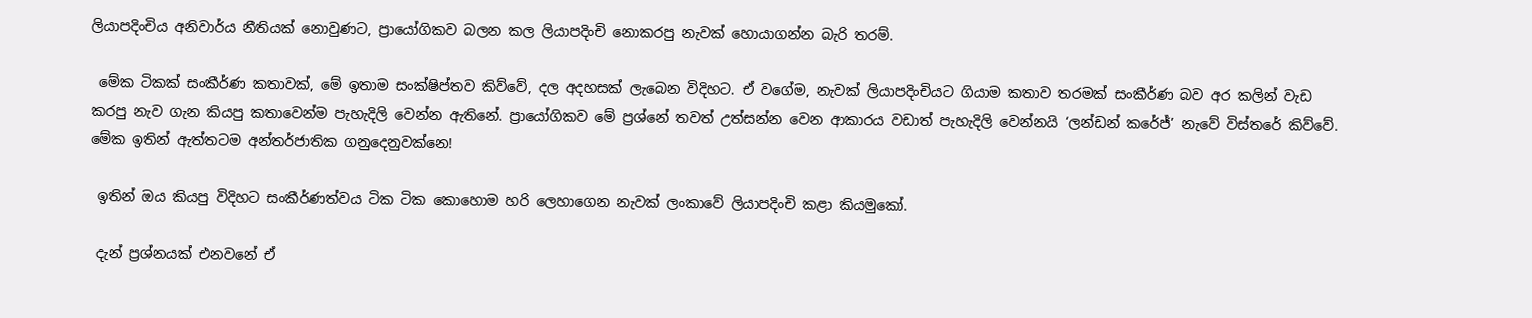ලියාපදිංචිය අනිවාර්ය නීතියක් නොවුණට, ප්‍රායෝගිකව බලන කල ලියාපදිංචි නොකරපු නැවක් හොයාගන්න බැරි තරම්.

 මේක ටිකක් සංකීර්ණ කතාවක්, මේ ඉතාම සංක්ෂිප්තව කිව්වේ, දල අදහසක් ලැබෙන විදිහට. ඒ වගේම, නැවක් ලියාපදිංචියට ගියාම කතාව තරමක් සංකීර්ණ බව අර කලින් වැඩ කරපු නැව ගැන කියපු කතාවෙන්ම පැහැදිලි වෙන්න ඇතිනේ. ප්‍රායෝගිකව මේ ප්‍රශ්නේ තවත් උත්සන්න වෙන ආකාරය වඩාත් පැහැදිලි වෙන්නයි ‘ලන්ඩන් කරේජ්’ නැවේ විස්තරේ කිව්වේ. මේක ඉතින් ඇත්තටම අන්තර්ජාතික ගනුදෙනුවක්නෙ!

 ඉතින් ඔය කියපු විදිහට සංකීර්ණත්වය ටික ටික කොහොම හරි ලෙහාගෙන නැවක් ලංකාවේ ලියාපදිංචි කළා කියමුකෝ.

 දැන් ප්‍රශ්නයක් එනවනේ ඒ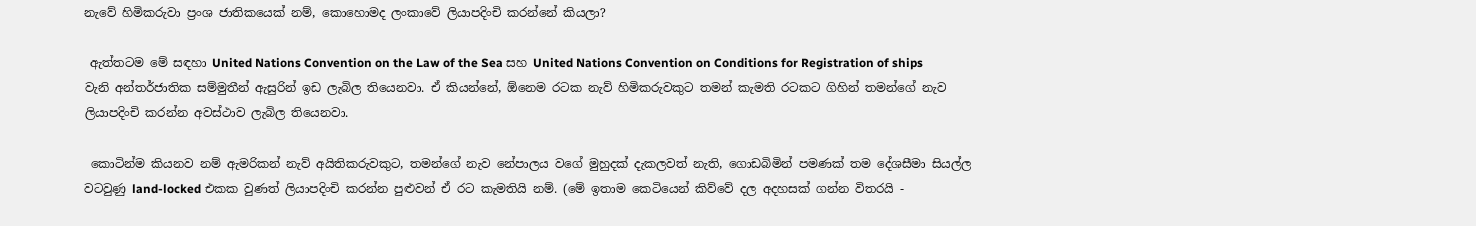නැවේ හිමිකරුවා ප්‍රංශ ජාතිකයෙක් නම්, කොහොමද ලංකාවේ ලියාපදිංචි කරන්නේ කියලා?

 ඇත්තටම මේ සඳහා United Nations Convention on the Law of the Sea සහ United Nations Convention on Conditions for Registration of ships වැනි අන්තර්ජාතික සම්මුතීන් ඇසුරින් ඉඩ ලැබිල තියෙනවා. ඒ කියන්නේ, ඕනෙම රටක නැව් හිමිකරුවකුට තමන් කැමති රටකට ගිහින් තමන්ගේ නැව ලියාපදිංචි කරන්න අවස්ථාව ලැබිල තියෙනවා.

 කොටින්ම කියනව නම් ඇමරිකන් නැව් අයිතිකරුවකුට, තමන්ගේ නැව නේපාලය වගේ මුහුදක් දැකලවත් නැති, ගොඩබිමින් පමණක් තම දේශසීමා සියල්ල වටවුණු land-locked එකක වුණත් ලියාපදිංචි කරන්න පුළුවන් ඒ රට කැමතියි නම්. (මේ ඉතාම කෙටියෙන් කිව්වේ දල අදහසක් ගන්න විතරයි -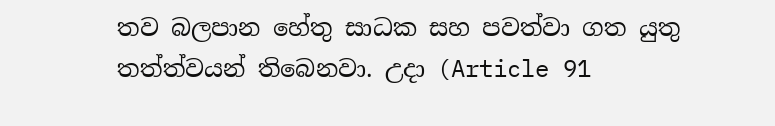තව බලපාන හේතු සාධක සහ පවත්වා ගත යුතු තත්ත්වයන් තිබෙනවා. උදා (Article 91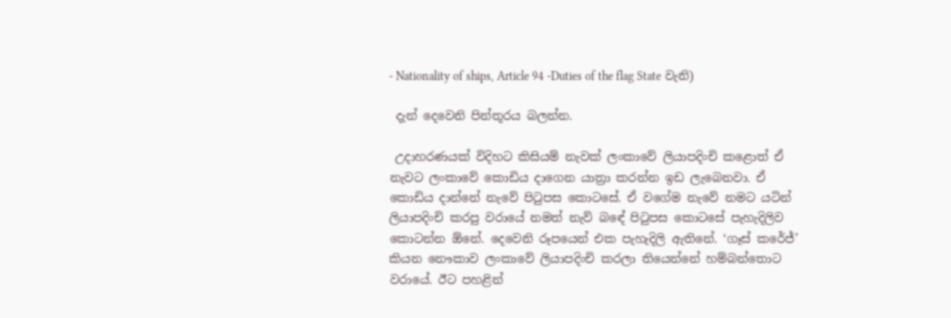- Nationality of ships, Article 94 -Duties of the flag State වැනි)

 දැන් දෙවෙනි පින්තූරය බලන්න.

 උදාහරණයක් විදිහට කිසියම් නැවක් ලංකාවේ ලියාපදිංචි කළොත් ඒ නැවට ලංකාවේ කොඩිය දාගෙන යාත්‍රා කරන්න ඉඩ ලැබෙනවා. ඒ කොඩිය දාන්නේ නැවේ පිටුපස කොටසේ. ඒ වගේම නැවේ නමට යටින් ලියාපදිංචි කරපු වරායේ නමත් නැව් බඳේ පිටුපස කොටසේ පැහැදිලිව කොටන්න ඕනේ. දෙවෙනි රූපයෙන් එක පැහැදිලි ඇතිනේ. ‘ගෑස් කරේජ්’ කියන නෞකාව ලංකාවේ ලියාපදිංචි කරලා තියෙන්නේ හම්බන්තොට වරායේ. ඊට පහළින්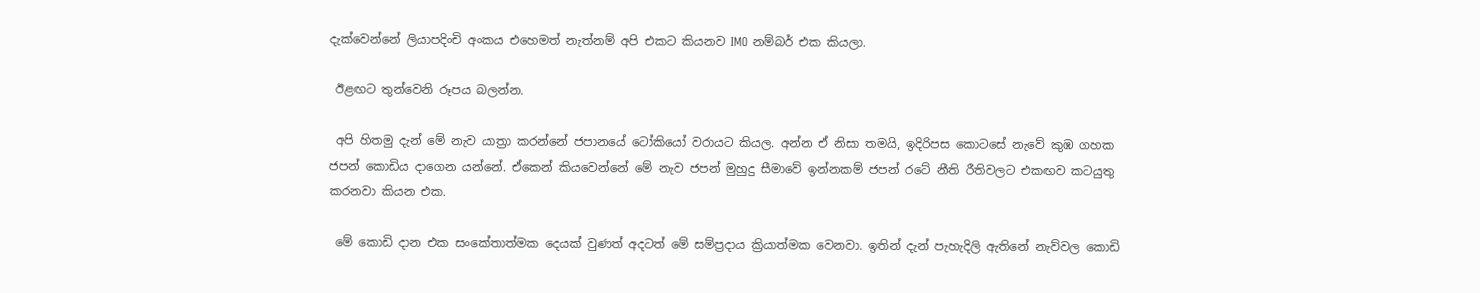දැක්වෙන්නේ ලියාපදිංචි අංකය එහෙමත් නැත්නම් අපි එකට කියනව IMO නම්බර් එක කියලා.

 ඊළඟට තුන්වෙනි රූපය බලන්න.

 අපි හිතමු දැන් මේ නැව යාත්‍රා කරන්නේ ජපානයේ ටෝකියෝ වරායට කියල. අන්න ඒ නිසා තමයි, ඉදිරිපස කොටසේ නැවේ කුඹ ගහක ජපන් කොඩිය දාගෙන යන්නේ. ඒකෙන් කියවෙන්නේ මේ නැව ජපන් මුහුදු සීමාවේ ඉන්නකම් ජපන් රටේ නීති රීතිවලට එකඟව කටයුතු කරනවා කියන එක.

 මේ කොඩි දාන එක සංකේතාත්මක දෙයක් වුණත් අදටත් මේ සම්ප්‍රදාය ක්‍රියාත්මක වෙනවා. ඉතින් දැන් පැහැදිලි ඇතිනේ නැව්වල කොඩි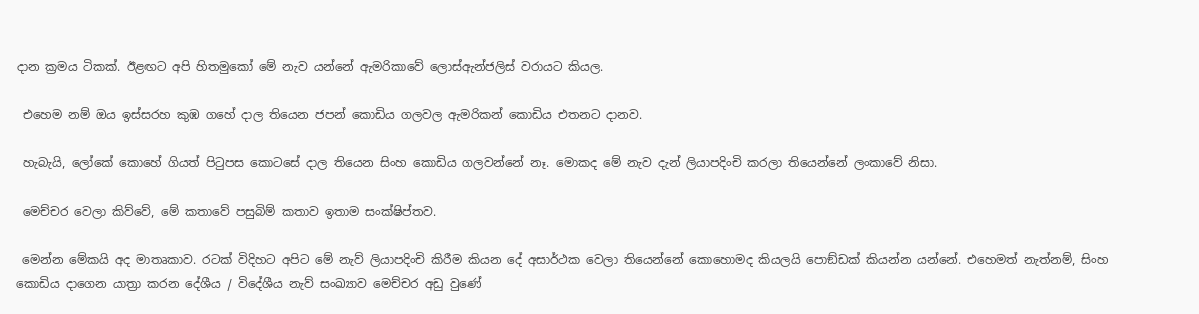දාන ක්‍රමය ටිකක්. ඊළඟට අපි හිතමුකෝ මේ නැව යන්නේ ඇමරිකාවේ ලොස්ඇන්ජලිස් වරායට කියල.

 එහෙම නම් ඔය ඉස්සරහ කුඹ ගහේ දාල තියෙන ජපන් කොඩිය ගලවල ඇමරිකන් කොඩිය එතනට දානව.

 හැබැයි, ලෝකේ කොහේ ගියත් පිටුපස කොටසේ දාල තියෙන සිංහ කොඩිය ගලවන්නේ නෑ. මොකද මේ නැව දැන් ලියාපදිංචි කරලා තියෙන්නේ ලංකාවේ නිසා.

 මෙච්චර වෙලා කිව්වේ, මේ කතාවේ පසුබිම් කතාව ඉතාම සංක්ෂිප්තව.

 මෙන්න මේකයි අද මාතෘකාව. රටක් විදිහට අපිට මේ නැව් ලියාපදිංචි කිරීම කියන දේ අසාර්ථක වෙලා තියෙන්නේ කොහොමද කියලයි පොඞ්ඩක් කියන්න යන්නේ. එහෙමත් නැත්නම්, සිංහ කොඩිය දාගෙන යාත්‍රා කරන දේශීය / විදේශීය නැව් සංඛ්‍යාව මෙච්චර අඩු වුණේ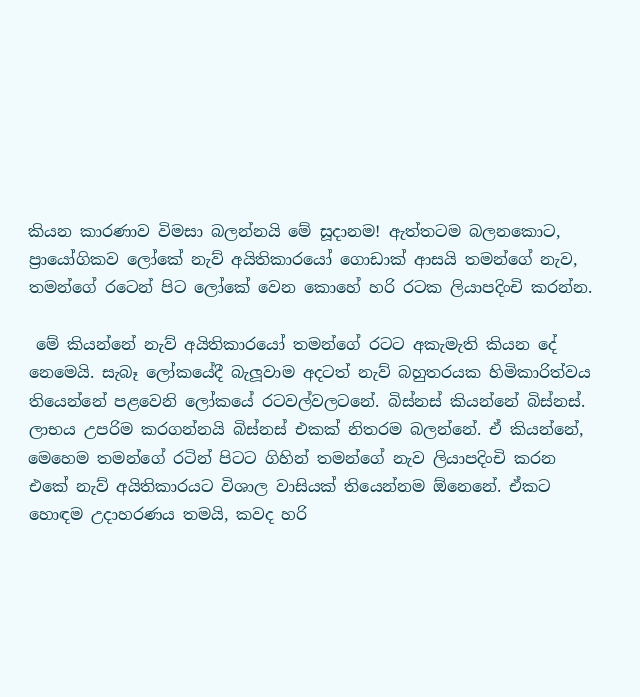කියන කාරණාව විමසා බලන්නයි මේ සූදානම! ඇත්තටම බලනකොට, ප්‍රායෝගිකව ලෝකේ නැව් අයිතිකාරයෝ ගොඩාක් ආසයි තමන්ගේ නැව, තමන්ගේ රටෙන් පිට ලෝකේ වෙන කොහේ හරි රටක ලියාපදිංචි කරන්න.

 මේ කියන්නේ නැව් අයිතිකාරයෝ තමන්ගේ රටට අකැමැති කියන දේ නෙමෙයි. සැබෑ ලෝකයේදී බැලූවාම අදටත් නැව් බහුතරයක හිමිකාරිත්වය තියෙන්නේ පළවෙනි ලෝකයේ රටවල්වලටනේ. බිස්නස් කියන්නේ බිස්නස්. ලාභය උපරිම කරගන්නයි බිස්නස් එකක් නිතරම බලන්නේ. ඒ කියන්නේ, මෙහෙම තමන්ගේ රටින් පිටට ගිහින් තමන්ගේ නැව ලියාපදිංචි කරන එකේ නැව් අයිතිකාරයට විශාල වාසියක් තියෙන්නම ඕනෙනේ. ඒකට හොඳම උදාහරණය තමයි, කවද හරි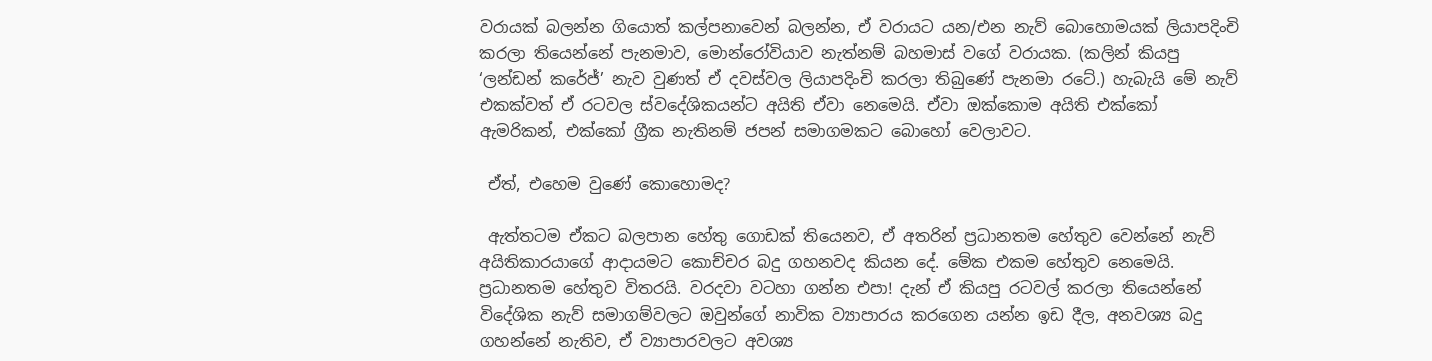වරායක් බලන්න ගියොත් කල්පනාවෙන් බලන්න, ඒ වරායට යන/එන නැව් බොහොමයක් ලියාපදිංචි කරලා තියෙන්නේ පැනමාව, මොන්රෝවියාව නැත්නම් බහමාස් වගේ වරායක. (කලින් කියපු ‘ලන්ඩන් කරේජ්’ නැව වුණත් ඒ දවස්වල ලියාපදිංචි කරලා තිබුණේ පැනමා රටේ.) හැබැයි මේ නැව් එකක්වත් ඒ රටවල ස්වදේශිකයන්ට අයිති ඒවා නෙමෙයි. ඒවා ඔක්කොම අයිති එක්කෝ ඇමරිකන්, එක්කෝ ග්‍රීක නැතිනම් ජපන් සමාගමකට බොහෝ වෙලාවට.

 ඒත්, එහෙම වුණේ කොහොමද?

 ඇත්තටම ඒකට බලපාන හේතු ගොඩක් තියෙනව, ඒ අතරින් ප්‍රධානතම හේතුව වෙන්නේ නැව් අයිතිකාරයාගේ ආදායමට කොච්චර බදු ගහනවද කියන දේ. මේක එකම හේතුව නෙමෙයි. ප්‍රධානතම හේතුව විතරයි. වරදවා වටහා ගන්න එපා! දැන් ඒ කියපු රටවල් කරලා තියෙන්නේ විදේශික නැව් සමාගම්වලට ඔවුන්ගේ නාවික ව්‍යාපාරය කරගෙන යන්න ඉඩ දීල, අනවශ්‍ය බදු ගහන්නේ නැතිව, ඒ ව්‍යාපාරවලට අවශ්‍ය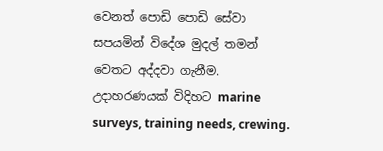වෙනත් පොඩි පොඩි සේවා සපයමින් විදේශ මුදල් තමන් වෙතට අද්දවා ගැනීම. උදාහරණයක් විදිහට marine surveys, training needs, crewing.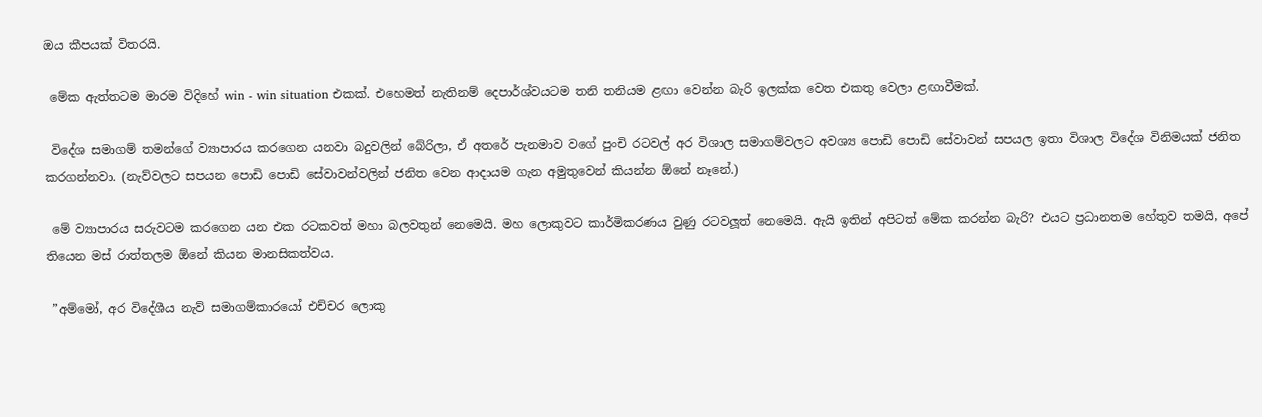ඔය කීපයක් විතරයි.

 මේක ඇත්තටම මාරම විදිහේ win - win situation එකක්. එහෙමත් නැතිනම් දෙපාර්ශ්වයටම තනි තනියම ළඟා වෙන්න බැරි ඉලක්ක වෙත එකතු වෙලා ළඟාවීමක්.

 විදේශ සමාගම් තමන්ගේ ව්‍යාපාරය කරගෙන යනවා බදුවලින් බේරිලා, ඒ අතරේ පැනමාව වගේ පුංචි රටවල් අර විශාල සමාගම්වලට අවශ්‍ය පොඩි පොඩි සේවාවන් සපයල ඉතා විශාල විදේශ විනිමයක් ජනිත කරගන්නවා. (නැව්වලට සපයන පොඩි පොඩි සේවාවන්වලින් ජනිත වෙන ආදායම ගැන අමුතුවෙන් කියන්න ඕනේ නෑනේ.)

 මේ ව්‍යාපාරය සරුවටම කරගෙන යන එක රටකවත් මහා බලවතුන් නෙමෙයි. මහ ලොකුවට කාර්මිකරණය වුණු රටවලූත් නෙමෙයි. ඇයි ඉතින් අපිටත් මේක කරන්න බැරි? එයට ප්‍රධානතම හේතුව තමයි, අපේ තියෙන මස් රාත්තලම ඕනේ කියන මානසිකත්වය.

 ”අම්මෝ, අර විදේශීය නැව් සමාගම්කාරයෝ එච්චර ලොකු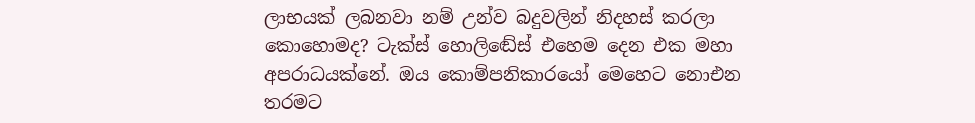ලාභයක් ලබනවා නම් උන්ව බදුවලින් නිදහස් කරලා කොහොමද? ටැක්ස් හොලිඬේස් එහෙම දෙන එක මහා අපරාධයක්නේ. ඔය කොම්පනිකාරයෝ මෙහෙට නොඑන තරමට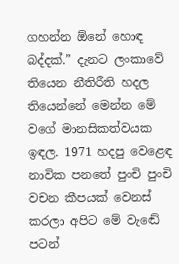ගහන්න ඕනේ හොඳ බද්දක්.” දැනට ලංකාවේ තියෙන නීතිරීති හදල තියෙන්නේ මෙන්න මේ වගේ මානසිකත්වයක ඉඳල. 1971 හදපු වෙළෙඳ නාවික පනතේ පුංචි පුංචි වචන කීපයක් වෙනස් කරලා අපිට මේ වැඬේ පටන්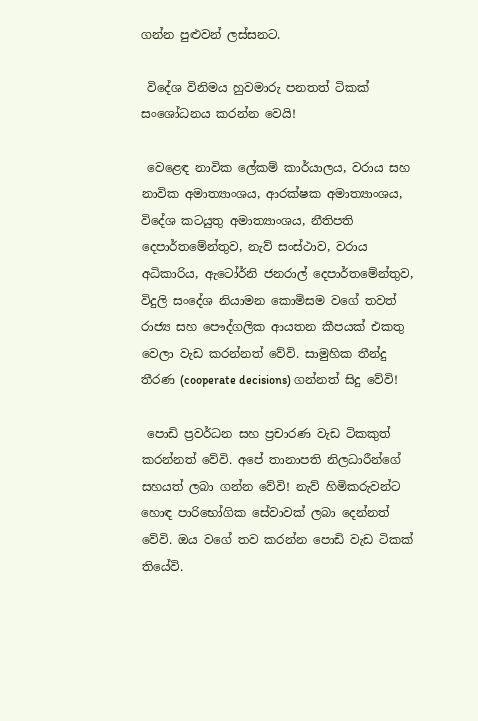ගන්න පුළුවන් ලස්සනට.

 විදේශ විනිමය හුවමාරු පනතත් ටිකක් සංශෝධනය කරන්න වෙයි!

 වෙළෙඳ නාවික ලේකම් කාර්යාලය, වරාය සහ නාවික අමාත්‍යාංශය, ආරක්ෂක අමාත්‍යාංශය, විදේශ කටයුතු අමාත්‍යාංශය, නීතිපති දෙපාර්තමේන්තුව, නැව් සංස්ථාව, වරාය අධිකාරිය, ඇටෝර්නි ජනරාල් දෙපාර්තමේන්තුව, විදුලි සංදේශ නියාමන කොමිසම වගේ තවත් රාජ්‍ය සහ පෞද්ගලික ආයතන කීපයක් එකතු වෙලා වැඩ කරන්නත් වේවි. සාමුහික තීන්දු තීරණ (cooperate decisions) ගන්නත් සිදු වේවි!

 පොඩි ප්‍රවර්ධන සහ ප්‍රචාරණ වැඩ ටිකකුත් කරන්නත් වේවි. අපේ තානාපති නිලධාරීන්ගේ සහයත් ලබා ගන්න වේවි! නැව් හිමිකරුවන්ට හොඳ පාරිභෝගික සේවාවක් ලබා දෙන්නත් වේවි. ඔය වගේ තව කරන්න පොඩි වැඩ ටිකක් තියේවි.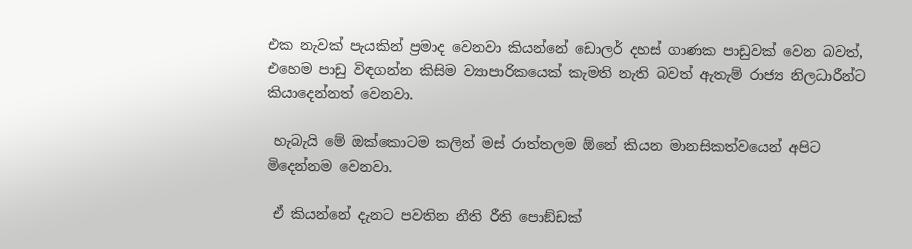එක නැවක් පැයකින් ප්‍රමාද වෙනවා කියන්නේ ඩොලර් දහස් ගාණක පාඩුවක් වෙන බවත්, එහෙම පාඩු විඳගන්න කිසිම ව්‍යාපාරිකයෙක් කැමති නැති බවත් ඇතැම් රාජ්‍ය නිලධාරීන්ට කියාදෙන්නත් වෙනවා.

 හැබැයි මේ ඔක්කොටම කලින් මස් රාත්තලම ඕනේ කියන මානසිකත්වයෙන් අපිට මිදෙන්නම වෙනවා.

 ඒ කියන්නේ දැනට පවතින නීති රීති පොඞ්ඩක්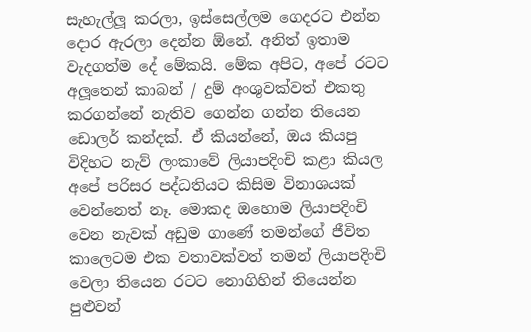සැහැල්ලූ කරලා, ඉස්සෙල්ලම ගෙදරට එන්න දොර ඇරලා දෙන්න ඕනේ. අනිත් ඉතාම වැදගත්ම දේ මේකයි. මේක අපිට, අපේ රටට අලූතෙන් කාබන් / දුම් අංශුවක්වත් එකතු කරගන්නේ නැතිව ගෙන්න ගන්න තියෙන ඩොලර් කන්දක්. ඒ කියන්නේ, ඔය කියපු විදිහට නැව් ලංකාවේ ලියාපදිංචි කළා කියල අපේ පරිසර පද්ධතියට කිසිම විනාශයක් වෙන්නෙත් නෑ. මොකද ඔහොම ලියාපදිංචි වෙන නැවක් අඩුම ගාණේ තමන්ගේ ජීවිත කාලෙටම එක වතාවක්වත් තමන් ලියාපදිංචි වෙලා තියෙන රටට නොගිහින් තියෙන්න පුළුවන්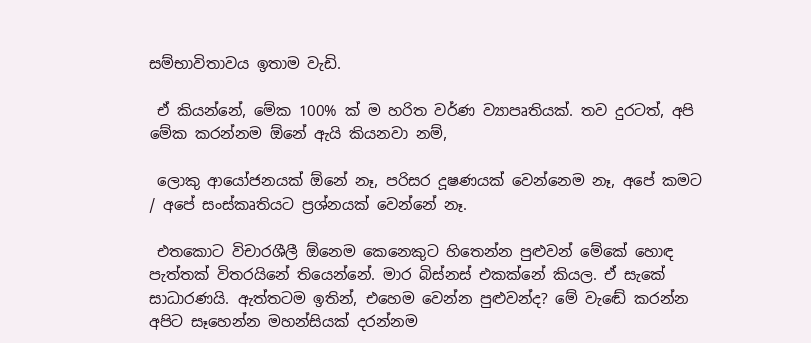සම්භාවිතාවය ඉතාම වැඩි.

 ඒ කියන්නේ, මේක 100% ක් ම හරිත වර්ණ ව්‍යාපෘතියක්. තව දුරටත්, අපි මේක කරන්නම ඕනේ ඇයි කියනවා නම්,

 ලොකු ආයෝජනයක් ඕනේ නෑ, පරිසර දූෂණයක් වෙන්නෙම නෑ, අපේ කමට / අපේ සංස්කෘතියට ප්‍රශ්නයක් වෙන්නේ නෑ.

 එතකොට විචාරශීලී ඕනෙම කෙනෙකුට හිතෙන්න පුළුවන් මේකේ හොඳ පැත්තක් විතරයිනේ තියෙන්නේ. මාර බිස්නස් එකක්නේ කියල. ඒ සැකේ සාධාරණයි. ඇත්තටම ඉතින්, එහෙම වෙන්න පුළුවන්ද? මේ වැඬේ කරන්න අපිට සෑහෙන්න මහන්සියක් දරන්නම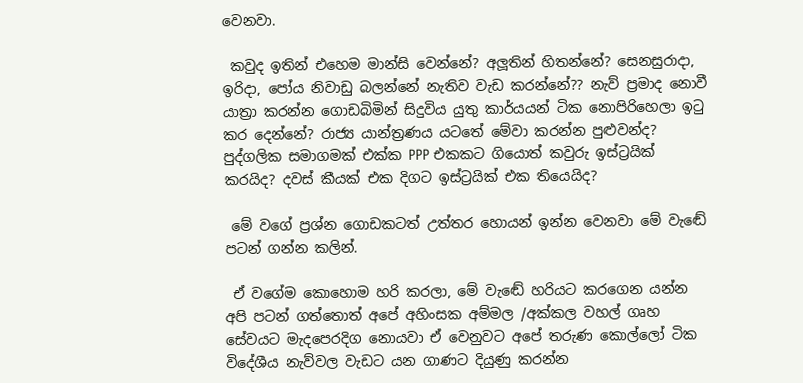වෙනවා.

 කවුද ඉතින් එහෙම මාන්සි වෙන්නේ? අලූතින් හිතන්නේ? සෙනසුරාදා, ඉරිදා, පෝය නිවාඩු බලන්නේ නැතිව වැඩ කරන්නේ?? නැව් ප්‍රමාද නොවී යාත්‍රා කරන්න ගොඩබිමින් සිදුවිය යුතු කාර්යයන් ටික නොපිරිහෙලා ඉටු කර දෙන්නේ? රාජ්‍ය යාන්ත්‍රණය යටතේ මේවා කරන්න පුළුවන්ද? පුද්ගලික සමාගමක් එක්ක PPP එකකට ගියොත් කවුරු ඉස්ට්‍රයික් කරයිද? දවස් කීයක් එක දිගට ඉස්ට්‍රයික් එක තියෙයිද?

 මේ වගේ ප්‍රශ්න ගොඩකටත් උත්තර හොයන් ඉන්න වෙනවා මේ වැඬේ පටන් ගන්න කලින්.

 ඒ වගේම කොහොම හරි කරලා, මේ වැඬේ හරියට කරගෙන යන්න අපි පටන් ගත්තොත් අපේ අහිංසක අම්මල /අක්කල වහල් ගෘහ සේවයට මැදපෙරදිග නොයවා ඒ වෙනුවට අපේ තරුණ කොල්ලෝ ටික විදේශීය නැව්වල වැඩට යන ගාණට දියුණු කරන්න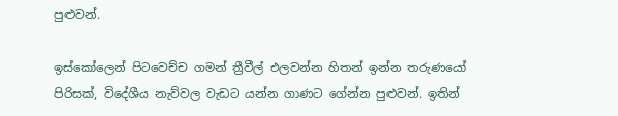පුළුවන්.

ඉස්කෝලෙන් පිටවෙච්ච ගමන් ත්‍රීවීල් එලවන්න හිතන් ඉන්න තරුණයෝ පිරිසක්, විදේශීය නැව්වල වැඩට යන්න ගාණට ගේන්න පුළුවන්. ඉතින්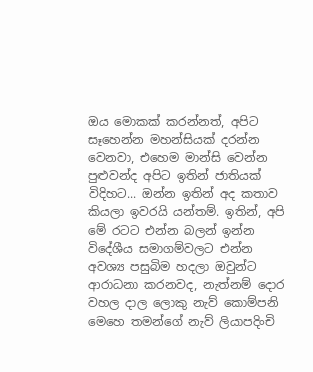ඔය මොකක් කරන්නත්, අපිට සෑහෙන්න මහන්සියක් දරන්න වෙනවා, එහෙම මාන්සි වෙන්න පුළුවන්ද අපිට ඉතින් ජාතියක් විදිහට... ඔන්න ඉතින් අද කතාව කියලා ඉවරයි යන්තම්. ඉතින්, අපි මේ රටට එන්න බලන් ඉන්න විදේශීය සමාගම්වලට එන්න අවශ්‍ය පසුබිම හදලා ඔවුන්ට ආරාධනා කරනවද, නැත්නම් දොර වහල දාල ලොකු නැව් කොම්පනි මෙහෙ තමන්ගේ නැව් ලියාපදිංචි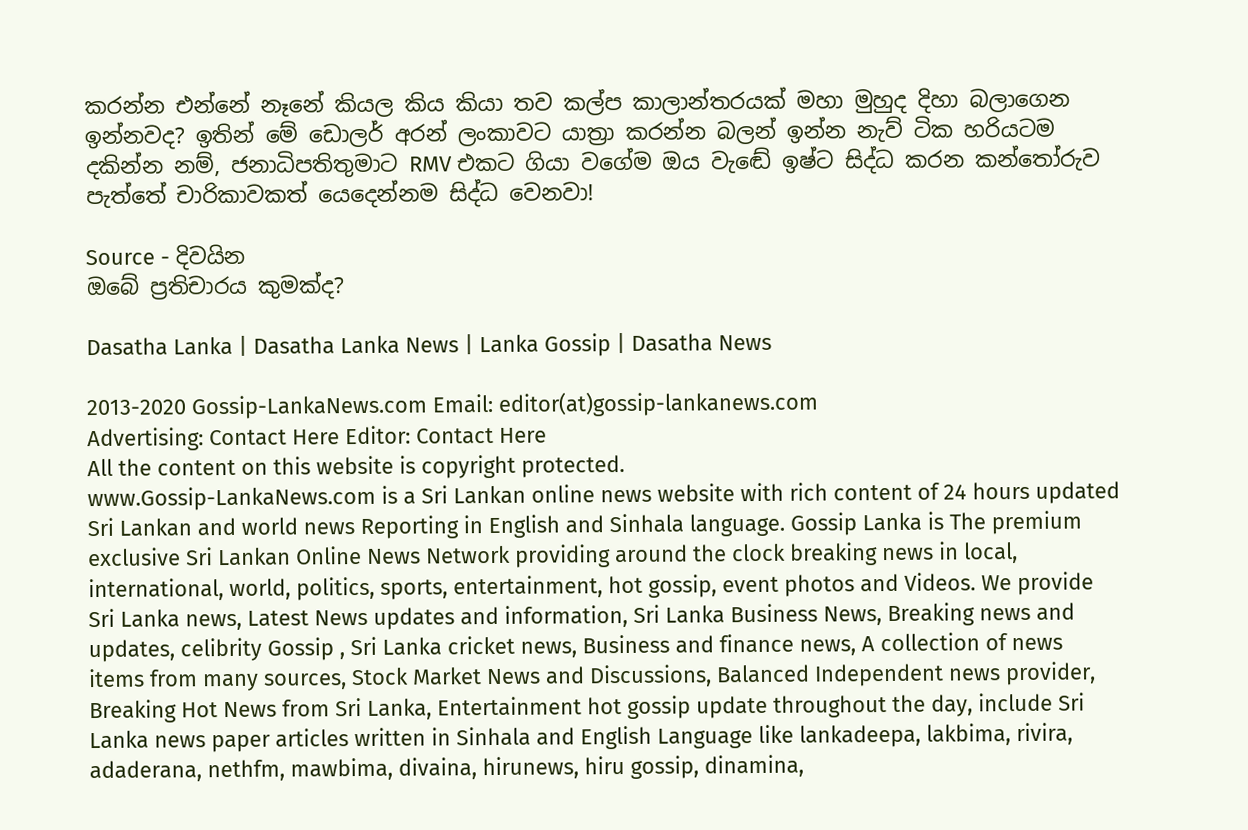කරන්න එන්නේ නෑනේ කියල කිය කියා තව කල්ප කාලාන්තරයක් මහා මුහුද දිහා බලාගෙන ඉන්නවද? ඉතින් මේ ඩොලර් අරන් ලංකාවට යාත්‍රා කරන්න බලන් ඉන්න නැව් ටික හරියටම දකින්න නම්, ජනාධිපතිතුමාට RMV එකට ගියා වගේම ඔය වැඬේ ඉෂ්ට සිද්ධ කරන කන්තෝරුව පැත්තේ චාරිකාවකත් යෙදෙන්නම සිද්ධ වෙනවා!

Source - දිවයින
ඔබේ ප්‍රතිචාරය කුමක්ද?

Dasatha Lanka | Dasatha Lanka News | Lanka Gossip | Dasatha News

2013-2020 Gossip-LankaNews.com Email: editor(at)gossip-lankanews.com
Advertising: Contact Here Editor: Contact Here
All the content on this website is copyright protected.
www.Gossip-LankaNews.com is a Sri Lankan online news website with rich content of 24 hours updated Sri Lankan and world news Reporting in English and Sinhala language. Gossip Lanka is The premium exclusive Sri Lankan Online News Network providing around the clock breaking news in local, international, world, politics, sports, entertainment, hot gossip, event photos and Videos. We provide Sri Lanka news, Latest News updates and information, Sri Lanka Business News, Breaking news and updates, celibrity Gossip , Sri Lanka cricket news, Business and finance news, A collection of news items from many sources, Stock Market News and Discussions, Balanced Independent news provider, Breaking Hot News from Sri Lanka, Entertainment hot gossip update throughout the day, include Sri Lanka news paper articles written in Sinhala and English Language like lankadeepa, lakbima, rivira, adaderana, nethfm, mawbima, divaina, hirunews, hiru gossip, dinamina,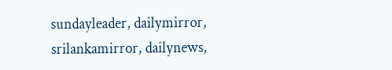sundayleader, dailymirror, srilankamirror, dailynews,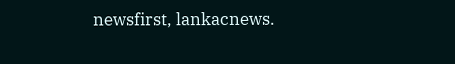newsfirst, lankacnews.